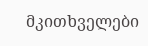მკითხველები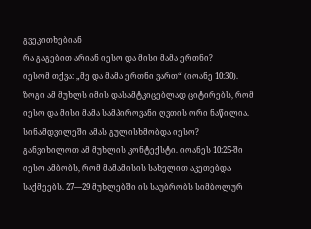გვეკითხებიან
რა გაგებით არიან იესო და მისი მამა ერთნი?
იესომ თქვა: „მე და მამა ერთნი ვართ“ (იოანე 10:30). ზოგი ამ მუხლს იმის დასამტკიცებლად ციტირებს, რომ იესო და მისი მამა სამპიროვანი ღვთის ორი ნაწილია. სინამდვილეში ამას გულისხმობდა იესო?
განვიხილოთ ამ მუხლის კონტექსტი. იოანეს 10:25-ში იესო ამბობს, რომ მამამისის სახელით აკეთებდა საქმეებს. 27—29 მუხლებში ის საუბრობს სიმბოლურ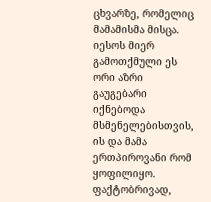ცხვარზე, რომელიც მამამისმა მისცა. იესოს მიერ გამოთქმული ეს ორი აზრი გაუგებარი იქნებოდა მსმენელებისთვის, ის და მამა ერთპიროვანი რომ ყოფილიყო. ფაქტობრივად,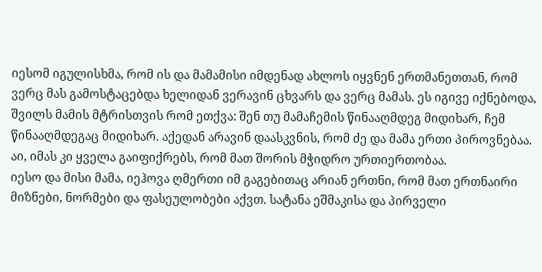იესომ იგულისხმა, რომ ის და მამამისი იმდენად ახლოს იყვნენ ერთმანეთთან, რომ ვერც მას გამოსტაცებდა ხელიდან ვერავინ ცხვარს და ვერც მამას. ეს იგივე იქნებოდა, შვილს მამის მტრისთვის რომ ეთქვა: შენ თუ მამაჩემის წინააღმდეგ მიდიხარ, ჩემ წინააღმდეგაც მიდიხარ. აქედან არავინ დაასკვნის, რომ ძე და მამა ერთი პიროვნებაა. აი, იმას კი ყველა გაიფიქრებს, რომ მათ შორის მჭიდრო ურთიერთობაა.
იესო და მისი მამა, იეჰოვა ღმერთი იმ გაგებითაც არიან ერთნი, რომ მათ ერთნაირი მიზნები, ნორმები და ფასეულობები აქვთ. სატანა ეშმაკისა და პირველი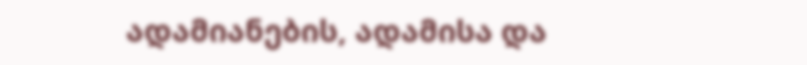ადამიანების, ადამისა და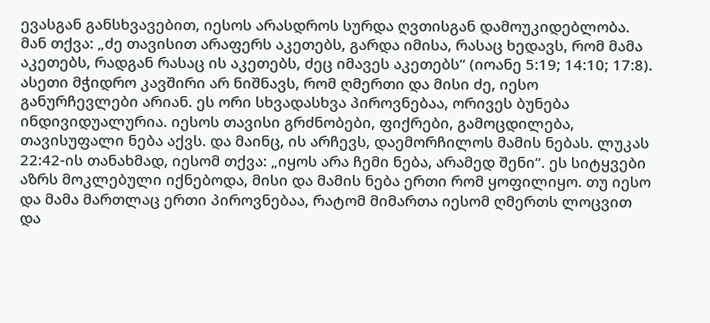ევასგან განსხვავებით, იესოს არასდროს სურდა ღვთისგან დამოუკიდებლობა. მან თქვა: „ძე თავისით არაფერს აკეთებს, გარდა იმისა, რასაც ხედავს, რომ მამა აკეთებს, რადგან რასაც ის აკეთებს, ძეც იმავეს აკეთებს“ (იოანე 5:19; 14:10; 17:8).
ასეთი მჭიდრო კავშირი არ ნიშნავს, რომ ღმერთი და მისი ძე, იესო განურჩევლები არიან. ეს ორი სხვადასხვა პიროვნებაა, ორივეს ბუნება ინდივიდუალურია. იესოს თავისი გრძნობები, ფიქრები, გამოცდილება, თავისუფალი ნება აქვს. და მაინც, ის არჩევს, დაემორჩილოს მამის ნებას. ლუკას 22:42-ის თანახმად, იესომ თქვა: „იყოს არა ჩემი ნება, არამედ შენი“. ეს სიტყვები აზრს მოკლებული იქნებოდა, მისი და მამის ნება ერთი რომ ყოფილიყო. თუ იესო და მამა მართლაც ერთი პიროვნებაა, რატომ მიმართა იესომ ღმერთს ლოცვით და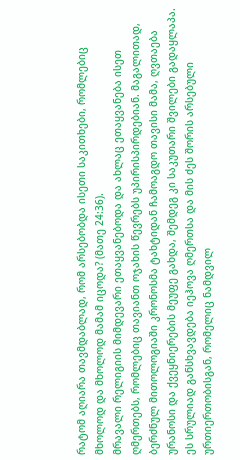რატომ აღიარა თავმდაბლად, რომ არსებობდა ისეთი საკითხები, რომლებიც მხოლოდ და მხოლოდ მამამ იცოდა? (მათე 24:36).
მრავალი რელიგიის მიმდევარი ეთაყვანებოდა და ახლაც ეთაყვანება ისეთ ღმერთებს, რომლებიც თავიანთ ოჯახის წევრებს უპირისპირდებიან. მაგალითად, ბერძნულ მითოლოგიაში კრონოსმა ტახტიდან ჩამოაგდო თავისი მამა, ღვთაება ურანოსი და ქვეყნიერების მეუფე გახდა, შემდეგ კი საკუთარი შვილები გადაყლაპა. ეს სრულიად განსხვავდება იეჰოვა ღმერთსა და მის ძეს შორის არსებული ურთიერთობისგან, რომელიც ნამდვილ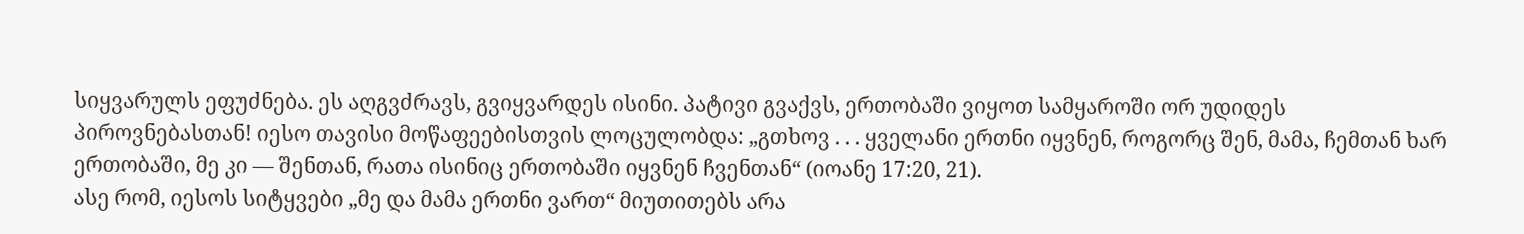სიყვარულს ეფუძნება. ეს აღგვძრავს, გვიყვარდეს ისინი. პატივი გვაქვს, ერთობაში ვიყოთ სამყაროში ორ უდიდეს პიროვნებასთან! იესო თავისი მოწაფეებისთვის ლოცულობდა: „გთხოვ . . . ყველანი ერთნი იყვნენ, როგორც შენ, მამა, ჩემთან ხარ ერთობაში, მე კი — შენთან, რათა ისინიც ერთობაში იყვნენ ჩვენთან“ (იოანე 17:20, 21).
ასე რომ, იესოს სიტყვები „მე და მამა ერთნი ვართ“ მიუთითებს არა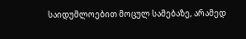საიდუმლოებით მოცულ სამებაზე, არამედ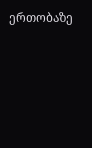ერთობაზე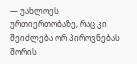— უახლოეს ურთიერთობაზე, რაც კი შეიძლება ორ პიროვნებას შორის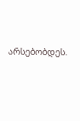არსებობდეს.